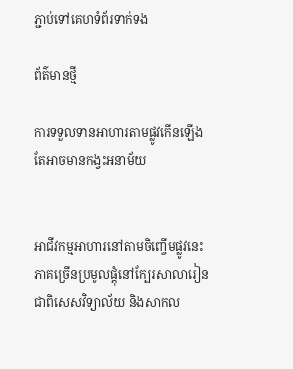ភ្ជាប់ទៅគេហទំព័រទាក់ទង

ព័ត៌មានថ្មី

ការទទួលទានអាហារតាមផ្លូវកើនឡើង តែអាចមានកង្វះអនាម័យ


អាជីវកម្មអាហារនៅតាមចិញ្ចើមផ្លូវនេះ ភាគច្រើនប្រមូលផ្តុំនៅក្បែរសាលារៀន ជាពិសេសវិទ្យាល័យ និងសាកល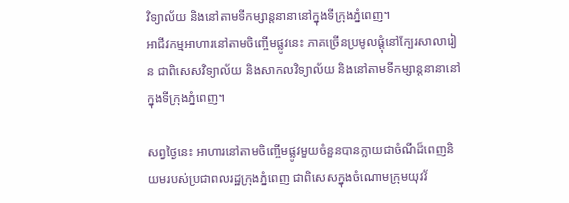វិទ្យាល័យ និងនៅតាមទីកម្សាន្តនានានៅក្នុងទីក្រុងភ្នំពេញ។
អាជីវកម្មអាហារនៅតាមចិញ្ចើមផ្លូវនេះ ភាគច្រើនប្រមូលផ្តុំនៅក្បែរសាលារៀន ជាពិសេសវិទ្យាល័យ និងសាកលវិទ្យាល័យ និងនៅតាមទីកម្សាន្តនានានៅក្នុងទីក្រុងភ្នំពេញ។

សព្វថ្ងៃនេះ អាហារនៅតាមចិញ្ចើមផ្លូវមួយចំនួនបានក្លាយជាចំណីដ៏ពេញនិយមរបស់ប្រជាពលរដ្ឋក្រុងភ្នំពេញ ជាពិសេសក្នុងចំណោមក្រុមយុវវ័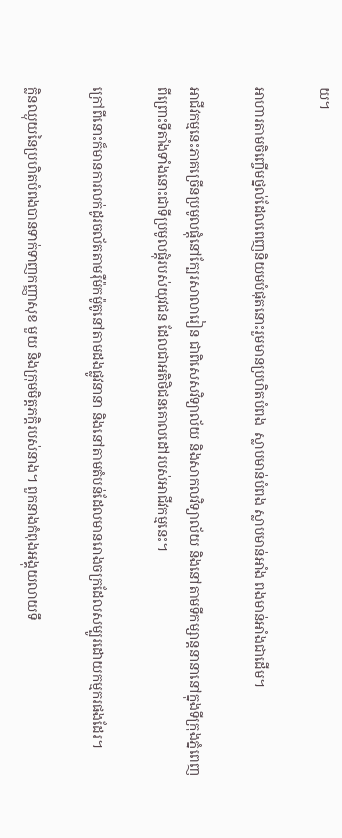យ។

អាហារតាមចិញ្ចើមថ្នល់ដែលពេញនិយមបំផុតនោះរួមមានប្រហិតបំពង  ស្លាបមាន់បំពង ស្លាបមាន់អាំង ពងមាន់អាំងជាដើម។

អាជីវកម្មនេះភាគច្រើនប្រមូលផ្តុំនៅក្បែរសាលារៀន ជាពិសេសវិទ្យាល័យ និងសាកលវិទ្យាល័យ និងនៅតាមទីកម្សាន្តនានានៅក្នុងទីក្រុងភ្នំពេញ ពីព្រោះទីតាំងទាំងនោះជាទីប្រមូលផ្តុំរបស់យុវជន ដែលជាអតិថិជនគោលដៅរបស់អាជីវកម្មនេះ។

ក្រៅពីនោះក៏មានការលក់ដូរចល័តតាមរ៉ឺម៉កម៉ូតូនៅតាមដងផ្លូវនានា និងនៅតាមតំបន់ដែលមានរោងចក្រដែលសម្បូរដោយកម្មករផងដែរ។

ក្លិនឈ្ងុយនៃប្រហិតបំពងបានទាក់ទាញកញ្ញាសុខ មួយ និងក្រុមមិត្តភក្តិរបស់នាង។ ពួកនាងកំពុងអង្គុយលាយទឹ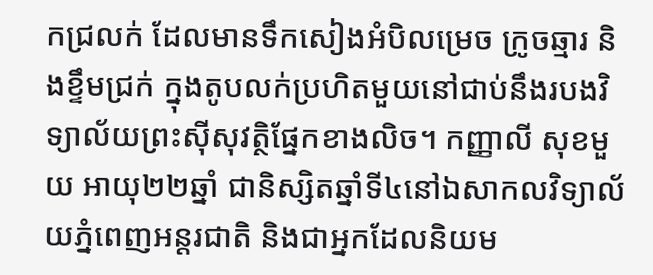កជ្រលក់ ដែលមានទឹកសៀងអំបិលម្រេច ក្រូចឆ្មារ និងខ្ទឹមជ្រក់ ក្នុងតូបលក់ប្រហិតមួយនៅជាប់នឹងរបងវិទ្យាល័យព្រះស៊ីសុវត្ថិផ្នែកខាងលិច។ កញ្ញាលី សុខមួយ អាយុ២២ឆ្នាំ ជានិស្សិតឆ្នាំទី៤នៅឯសាកលវិទ្យាល័យភ្នំពេញអន្តរជាតិ និងជាអ្នកដែលនិយម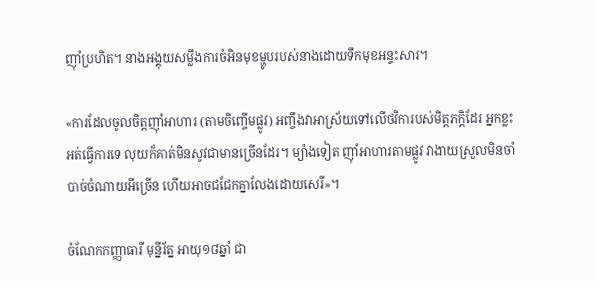ញ៉ាំប្រហិត។ នាងអង្គុយសម្លឹងការចំអិនមុខម្ហូបរបស់នាងដោយទឹកមុខអន្ទះសារ។

«ការដែលចូលចិត្តញ៉ាំអាហារ (តាមចិញ្ចើមផ្លូវ) អញ្ចឹងវាអាស្រ័យទៅលើថវិការបស់មិត្តភក្តិដែរ អ្នកខ្លះអត់ធ្វើការទេ លុយក៏គាត់មិនសូវជាមានច្រើនដែរ។ ម្យ៉ាងទៀត ញ៉ាំអាហារតាមផ្លូវ វាងាយស្រួលមិនចាំបាច់ចំណាយអីច្រើន ហើយអាចជជែកគ្នាលែងដោយសេរី»។

ចំណែកកញ្ញាធារី មុន្នីរ័ត្ន អាយុ១៨ឆ្នាំ ជា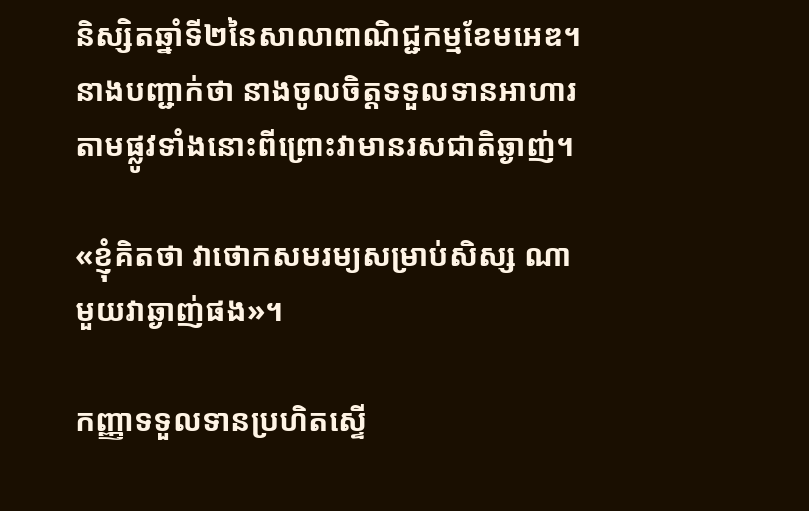និស្សិតឆ្នាំទី២នៃសាលាពាណិជ្ជកម្មខែមអេឌ។ នាងបញ្ជាក់ថា នាងចូលចិត្តទទួលទានអាហារតាមផ្លូវទាំងនោះពីព្រោះវាមានរសជាតិឆ្ងាញ់។

«ខ្ញុំគិតថា វាថោកសមរម្យសម្រាប់សិស្ស ណាមួយវាឆ្ងាញ់ផង»។

កញ្ញាទទួលទានប្រហិតស្ទើ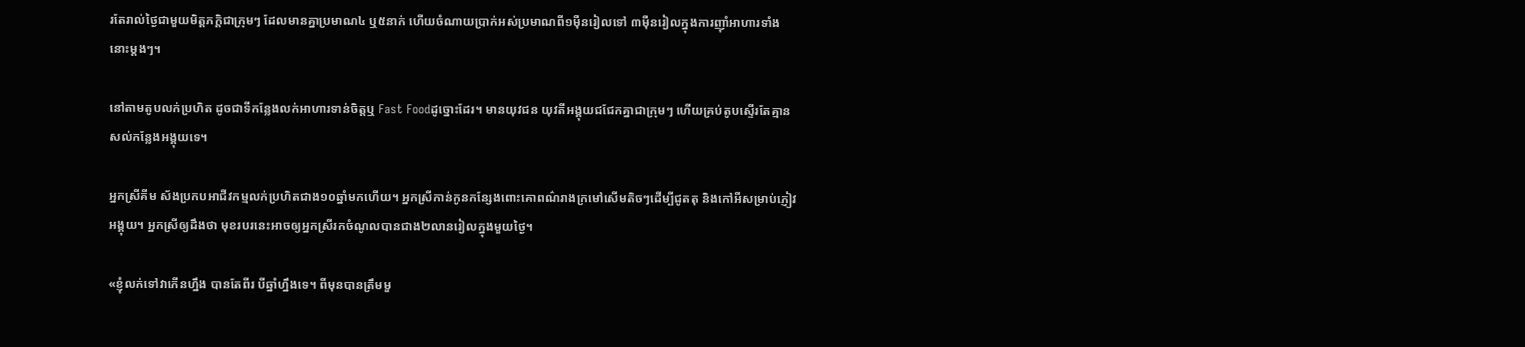រតែរាល់ថ្ងៃជាមួយមិត្តភក្តិជាក្រុមៗ ដែលមានគ្នាប្រមាណ៤ ឬ៥នាក់ ហើយចំណាយប្រាក់អស់ប្រមាណពី១ម៉ឺនរៀលទៅ ៣ម៉ឺនរៀលក្នុងការញ៉ាំអាហារទាំងនោះម្តងៗ។

នៅតាមតូបលក់ប្រហិត ដូចជាទីកន្លែងលក់អាហារទាន់ចិត្តឬ Fast Foodដូច្នោះដែរ។ មានយុវជន យុវតីអង្គុយជជែកគ្នាជាក្រុមៗ ហើយគ្រប់តូបស្ទើរតែគ្មានសល់កន្លែងអង្គុយទេ។

អ្នកស្រីគីម ស័ងប្រកបអាជីវកម្មលក់ប្រហិតជាង១០ឆ្នាំមកហើយ។ អ្នកស្រីកាន់កូនកន្សែងពោះគោពណ៌រាងក្រមៅសើមតិចៗដើម្បីជូតតុ និងកៅអីសម្រាប់ភ្ញៀវអង្គុយ។ អ្នកស្រីឲ្យដឹងថា មុខរបរនេះអាចឲ្យអ្នកស្រីរកចំណូលបានជាង២លានរៀលក្នុងមួយថ្ងៃ។

«ខ្ញុំលក់ទៅវាកើនហ្នឹង បានតែពីរ បីឆ្នាំហ្នឹងទេ។ ពីមុនបានត្រឹមមួ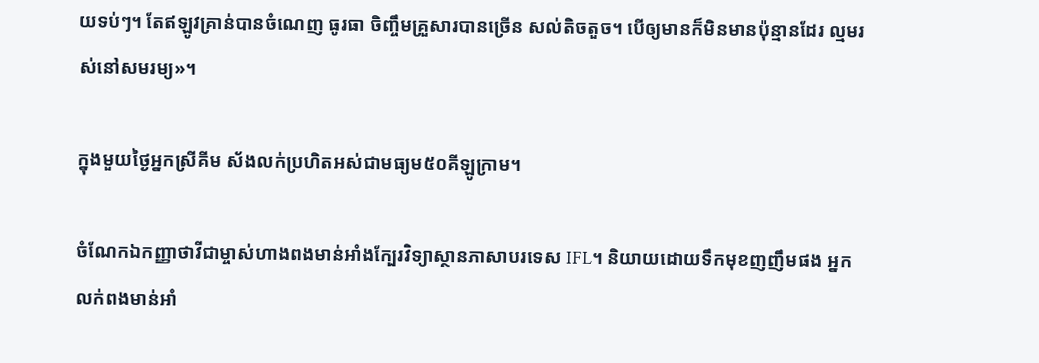យទប់ៗ។ តែឥឡូវគ្រាន់បានចំណេញ ធូរធា ចិញ្ចឹមគ្រួសារបានច្រើន សល់តិចតួច។ បើឲ្យមានក៏មិនមានប៉ុន្មានដែរ ល្មមរស់នៅសមរម្យ»។

ក្នុងមួយថ្ងៃអ្នកស្រីគីម ស័ងលក់ប្រហិតអស់ជាមធ្យម៥០គីឡូក្រាម។

ចំណែកឯកញ្ញាថាវីជាម្ចាស់ហាងពងមាន់អាំងក្បែរវិទ្យាស្ថានភាសាបរទេស IFL។ និយាយដោយទឹកមុខញញឹមផង អ្នកលក់ពងមាន់អាំ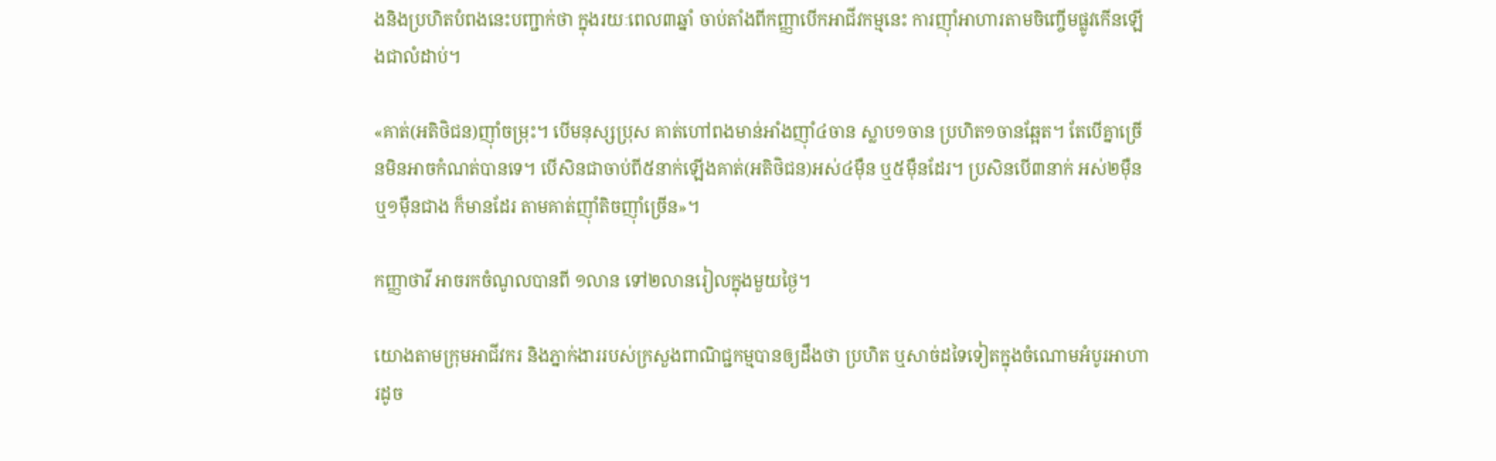ងនិងប្រហិតបំពងនេះបញ្ជាក់ថា ក្នុងរយៈពេល៣ឆ្នាំ ចាប់តាំងពីកញ្ញាបើកអាជីវកម្មនេះ ការញ៉ាំអាហារតាមចិញ្ចើមផ្លូវកើនឡើងជាលំដាប់។

«គាត់(អតិថិជន)ញ៉ាំចម្រុះ។ បើមនុស្សប្រុស គាត់ហៅពងមាន់អាំងញ៉ាំ៤ចាន ស្លាប១ចាន ប្រហិត១ចានឆ្អែត។ តែបើគ្នាច្រើនមិនអាចកំណត់បានទេ។ បើសិនជាចាប់ពី៥នាក់ឡើងគាត់(អតិថិជន)អស់៤ម៉ឺន ឬ៥ម៉ឺនដែរ។ ប្រសិនបើ៣នាក់ អស់២ម៉ឺន ឬ១ម៉ឺនជាង ក៏មានដែរ តាមគាត់ញ៉ាំតិចញ៉ាំច្រើន»។

កញ្ញាថាវី អាចរកចំណូលបានពី ១លាន ទៅ២លានរៀលក្នុងមួយថ្ងៃ។

យោងតាមក្រុមអាជីវករ និងភ្នាក់ងាររបស់ក្រសួងពាណិជ្ជកម្មបានឲ្យដឹងថា ប្រហិត ឬសាច់ដទៃទៀតក្នុងចំណោមអំបូរអាហារដូច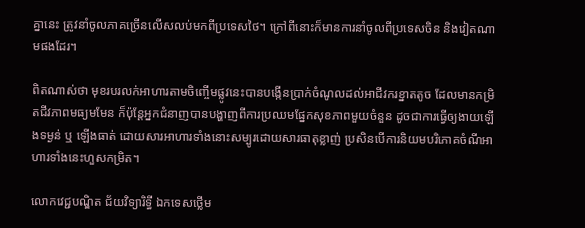គ្នានេះ ត្រូវនាំចូលភាគច្រើនលើសលប់មកពីប្រទេសថៃ។ ក្រៅពីនោះក៏មានការនាំចូលពីប្រទេសចិន និងវៀតណាមផងដែរ។

ពិតណាស់ថា មុខរបរលក់អាហារតាមចិញ្ចើមផ្លូវនេះបានបង្កើនប្រាក់ចំណូលដល់អាជីវករខ្នាតតូច ដែលមានកម្រិតជីវភាពមធ្យមមែន ក៏ប៉ុន្តែអ្នកជំនាញបានបង្ហាញពីការប្រឈមផ្នែកសុខភាពមួយចំនួន ដូចជាការធ្វើឲ្យងាយឡើងទម្ងន់ ឬ ឡើងធាត់ ដោយសារអាហារទាំងនោះសម្បូរដោយសារធាតុខ្លាញ់ ប្រសិនបើការនិយមបរិភោគចំណីអាហារទាំងនេះហួសកម្រិត។

លោកវេជ្ជបណ្ឌិត ជ័យវិទ្យារិទ្ធី ឯកទេសថ្លើម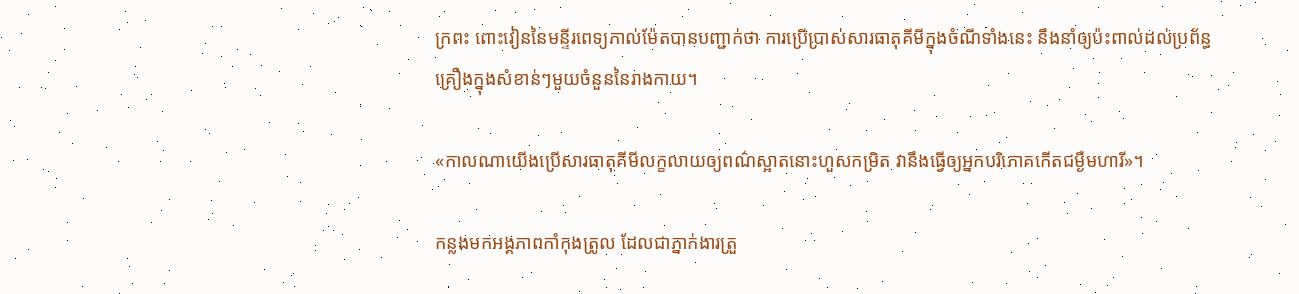ក្រពះ ពោះវៀននៃមន្ទីរពេទ្យកាល់ម៉ែតបានបញ្ជាក់ថា ការប្រើប្រាស់សារធាតុគីមីក្នុងចំណីទាំងនេះ នឹងនាំឲ្យប៉ះពាល់ដល់ប្រព័ន្ធគ្រឿងក្នុងសំខាន់ៗមួយចំនួននៃរាងកាយ។

«កាលណាយើងប្រើសារធាតុគីមីលក្ខលាយឲ្យពណ៌ស្អាតនោះហួសកម្រិត វានឹងធ្វើឲ្យអ្នកបរិភោគកើតជម្ងឺមហារី»។

កន្លងមកអង្គភាពកាំកុងត្រូល ដែលជាភ្នាក់ងារត្រួ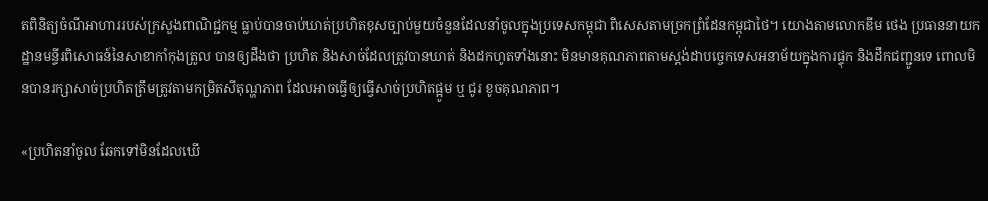តពិនិត្យចំណីអាហាររបស់ក្រសួងពាណិជ្ជកម្ម ធ្លាប់បានចាប់ឃាត់ប្រហិតខុសច្បាប់មួយចំនួនដែលនាំចូលក្នុងប្រទេសកម្ពុជា ពិសេសតាមច្រកព្រំដែនកម្ពុជាថៃ។ យោងតាមលោកឌីម ថេង ប្រធាននាយកដ្ឋានមន្ទីរពិសោធន៍នៃសាខាកាំកុងត្រូល បានឲ្យដឹងថា ប្រហិត និងសាច់ដែលត្រូវបានឃាត់ និងដកហូតទាំងនោះ មិនមានគុណភាពតាមស្តង់ដាបច្ចេកទេសអនាម័យក្នុងការផ្ទុក និងដឹកជញ្ជូនទេ ពោលមិនបានរក្សាសាច់ប្រហិតត្រឹមត្រូវតាមកម្រិតសីតុណ្ហភាព ដែលអាចធ្វើឲ្យធ្វើសាច់ប្រហិតផ្អូម ឬ ជូរ ខូចគុណភាព។

«ប្រហិតនាំចូល ឆែកទៅមិនដែលឃើ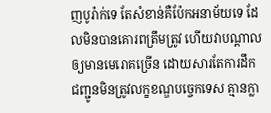ញបូរ៉ាក់ទេ តែសំខាន់គឺប៉ែកអនាម័យទេ ដែលមិនបានគោរពត្រឹមត្រូវ ហើយវាបណ្តាលឲ្យមានមេរោគច្រើន ដោយសារតែការដឹកជញ្ជូនមិនត្រូវលក្ខខណ្ឌបច្ចេកទេស គ្មានក្លា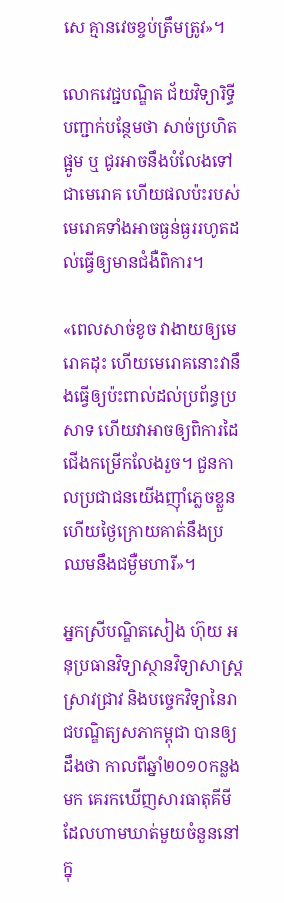សេ គ្មានវេចខ្ចប់ត្រឹមត្រូវ»។

លោកវេជ្ជបណ្ឌិត ជ័យវិទ្យារិទ្ធីបញ្ជាក់បន្ថែមថា សាច់ប្រហិតផ្អូម ឬ ជូរអាចនឹងបំលែងទៅជាមេរោគ ហើយផលប៉ះរបស់មេរោគទាំងអាចធ្ងន់ធ្ងររហូតដល់ធ្វើឲ្យមានជំងឺពិការ។

«ពេលសាច់ខូច វាងាយឲ្យមេរោគដុះ ហើយមេរោគនោះវានឹងធ្វើឲ្យប៉ះពាល់ដល់ប្រព័ន្ធប្រសាទ ហើយវាអាចឲ្យពិការដៃជើងកម្រើកលែងរួច។ ជួនកាលប្រជាជនយើងញ៉ាំភ្លេចខ្លួន ហើយថ្ងៃក្រោយគាត់នឹងប្រឈមនឹងជម្ងឺមហារី»។

អ្នកស្រីបណ្ឌិតសៀង ហ៊ុយ អនុប្រធានវិទ្យាស្ថានវិទ្យាសាស្ត្រស្រាវជ្រាវ និងបច្ចេកវិទ្យានៃរាជបណ្ឌិត្យសភាកម្ពុជា បានឲ្យដឹងថា កាលពីឆ្នាំ២០១០កន្លងមក គេរកឃើញសារធាតុគីមី ដែលហាមឃាត់មួយចំនួននៅក្នុ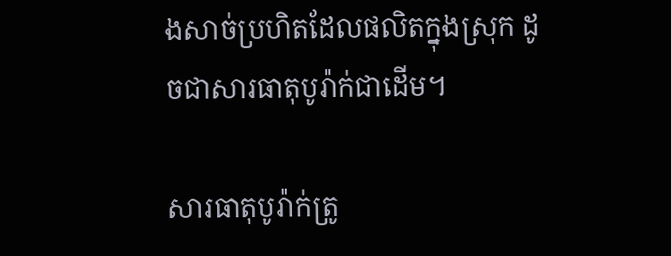ងសាច់ប្រហិតដែលផលិតក្នុងស្រុក ដូចជាសារធាតុបូរ៉ាក់ជាដើម។

សារធាតុបូរ៉ាក់ត្រូ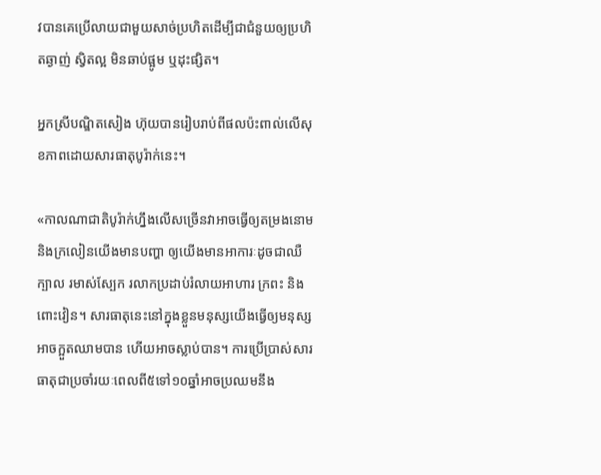វបានគេប្រើលាយជាមួយសាច់ប្រហិតដើម្បីជាជំនួយឲ្យប្រហិតឆ្ងាញ់ ស្វិតល្អ មិនឆាប់ផ្អូម ឬដុះផ្សិត។

អ្នកស្រីបណ្ឌិតសៀង ហ៊ុយបានរៀបរាប់ពីផលប៉ះពាល់លើសុខភាពដោយសារធាតុបូរ៉ាក់នេះ។

«កាលណាជាតិបូរ៉ាក់ហ្នឹងលើសច្រើនវាអាចធ្វើឲ្យតម្រងនោម និងក្រលៀនយើងមានបញ្ហា ឲ្យយើងមានអាការៈដូចជាឈឺក្បាល រមាស់ស្បែក រលាកប្រដាប់រំលាយអាហារ ក្រពះ និងពោះវៀន។ សារធាតុនេះនៅក្នុងខ្លួនមនុស្សយើងធ្វើឲ្យមនុស្សអាចក្អួតឈាមបាន ហើយអាចស្លាប់បាន។ ការប្រើប្រាស់សារធាតុជាប្រចាំរយៈពេលពី៥ទៅ១០ឆ្នាំអាចប្រឈមនឹង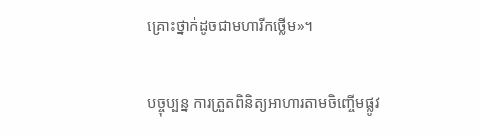គ្រោះថ្នាក់ដូចជាមហារីកថ្លើម»។

បច្ចុប្បន្ន ការត្រួតពិនិត្យអាហារតាមចិញ្ចើមផ្លូវ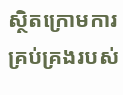ស្ថិតក្រោមការគ្រប់គ្រងរបស់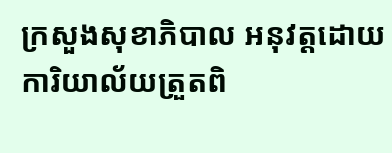ក្រសួងសុខាភិបាល អនុវត្តដោយការិយាល័យត្រួតពិ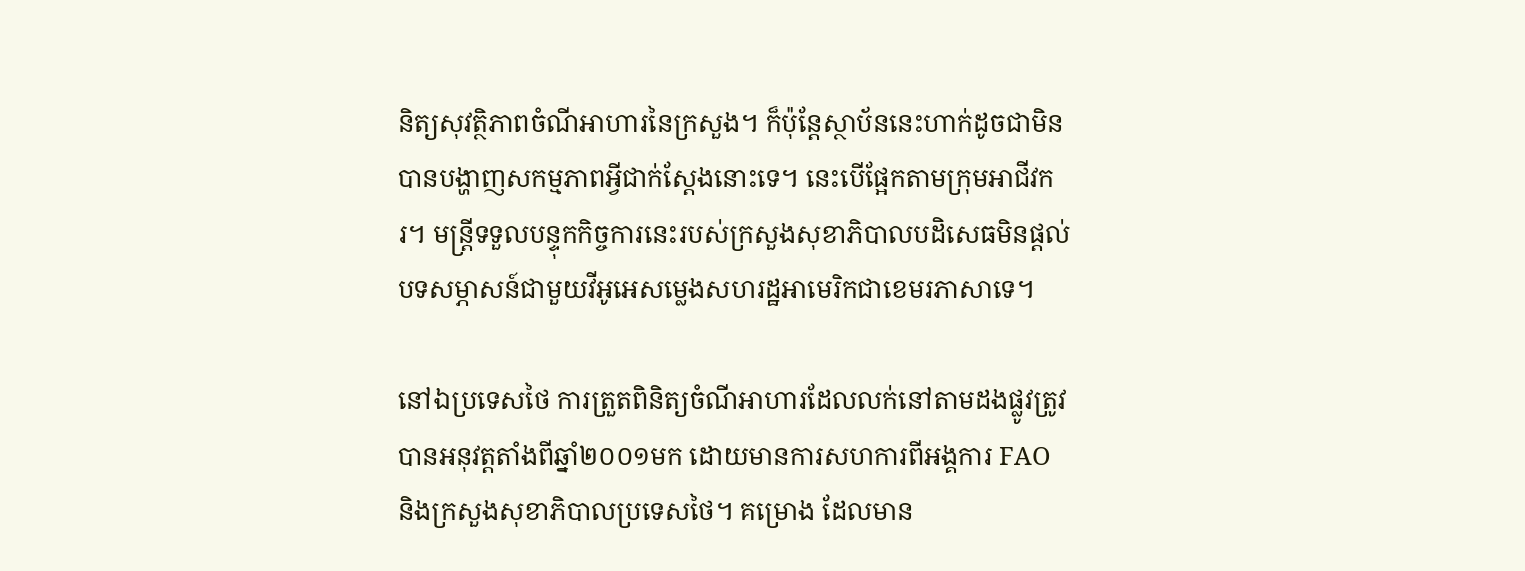និត្យសុវត្ថិភាពចំណីអាហារនៃក្រសួង។ ក៏ប៉ុន្តែស្ថាប័ននេះហាក់ដូចជាមិនបានបង្ហាញសកម្មភាពអ្វីជាក់ស្តែងនោះទេ។ នេះបើផ្អែកតាមក្រុមអាជីវករ។ មន្ត្រីទទួលបន្ទុកកិច្ចការនេះរបស់ក្រសួងសុខាភិបាលបដិសេធមិនផ្តល់បទសម្ភាសន៍ជាមួយវីអូអេសម្លេងសហរដ្ឋអាមេរិកជាខេមរភាសាទេ។

នៅឯប្រទេសថៃ ការត្រួតពិនិត្យចំណីអាហារដែលលក់នៅតាមដងផ្លូវត្រូវបានអនុវត្តតាំងពីឆ្នាំ២០០១មក ដោយមានការសហការពីអង្គការ FAO និងក្រសួងសុខាភិបាលប្រទេសថៃ។ គម្រោង ដែលមាន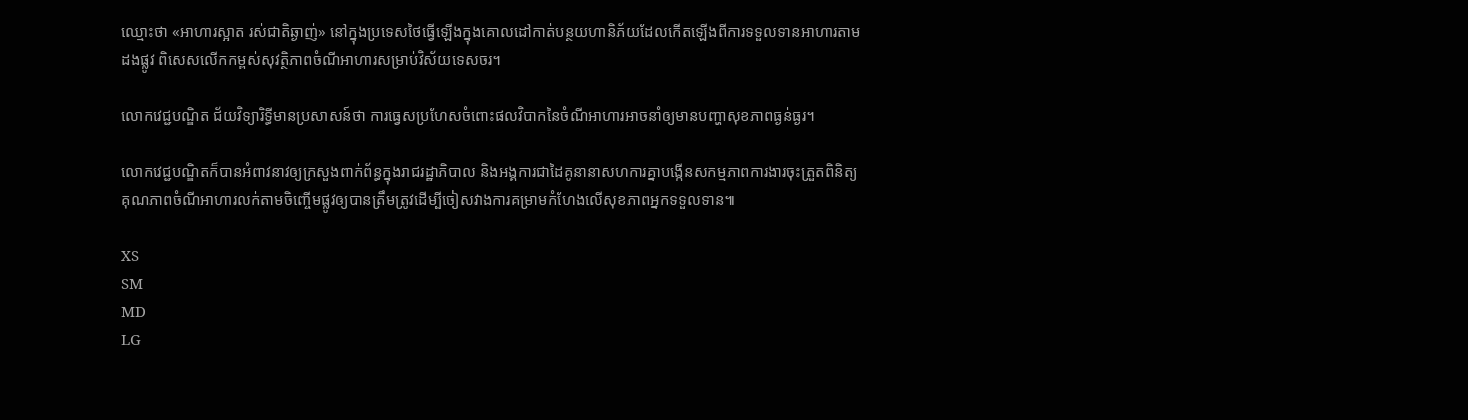ឈ្មោះថា «អាហារស្អាត រស់ជាតិឆ្ងាញ់» នៅក្នុងប្រទេសថៃធ្វើឡើងក្នុងគោលដៅកាត់បន្ថយហានិភ័យដែលកើតឡើងពីការទទួលទានអាហារតាមដងផ្លូវ ពិសេសលើកកម្ពស់សុវត្ថិភាពចំណីអាហារសម្រាប់វិស័យទេសចរ។

លោកវេជ្ជបណ្ឌិត ជ័យវិទ្យារិទ្ធីមានប្រសាសន៍ថា ការធ្វេសប្រហែសចំពោះផលវិបាកនៃចំណីអាហារអាចនាំឲ្យមានបញ្ហាសុខភាពធ្ងន់ធ្ងរ។

លោកវេជ្ជបណ្ឌិតក៏បានអំពាវនាវឲ្យក្រសួងពាក់ព័ន្ធក្នុងរាជរដ្ឋាភិបាល និងអង្គការជាដៃគូនានាសហការគ្នាបង្កើនសកម្មភាពការងារចុះត្រួតពិនិត្យគុណភាពចំណីអាហារលក់តាមចិញ្ចើមផ្លូវឲ្យបានត្រឹមត្រូវដើម្បីចៀសវាងការគម្រាមកំហែងលើសុខភាពអ្នកទទួលទាន៕

XS
SM
MD
LG